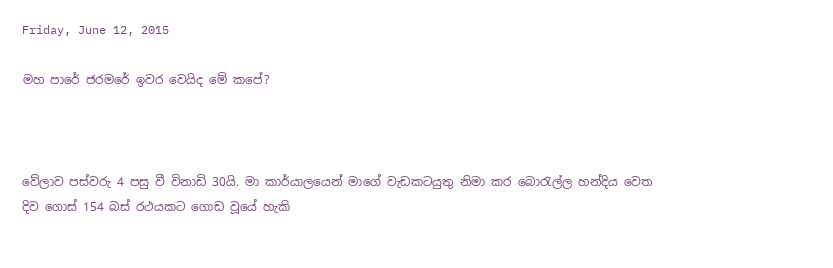Friday, June 12, 2015

මහ පාරේ ජරමරේ ඉවර වෙයිද මේ කපේ?



වේලාව පස්වරු 4 පසු වී විනාඩි 30යි. මා කාර්යාලයෙන් මාගේ වැඩකටයුතු නිමා කර බොරැල්ල හන්දිය වෙත දිව ගොස් 154 බස් රථයකට ගොඩ වූයේ හැකි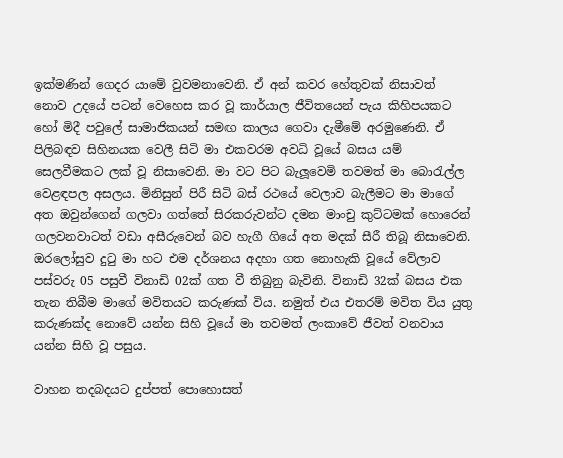ඉක්මණින් ගෙදර යාමේ වුවමනාවෙනි. ඒ අන් කවර හේතුවක් නිසාවත් නොව උදයේ පටන් වෙහෙස කර වූ කාර්යාල ජීවිතයෙන් පැය කිහිපයකට හෝ මිදී පවුලේ සාමාජිකයන් සමඟ කාලය ගෙවා දැමීමේ අරමුණෙනි. ඒ පිලිබඳව සිහිනයක වෙලී සිටි මා එකවරම අවධි වූයේ බසය යම් සෙලවීමකට ලක් වූ නිසාවෙනි. මා වට පිට බැලූවෙමි තවමත් මා බොරැල්ල වෙළඳපල අසලය. මිනිසුන් පිරී සිටි බස් රථයේ වෙලාව බැලීමට මා මාගේ අත ඔවුන්ගෙන් ගලවා ගත්තේ සිරකරුවන්ට දමන මාංචු කුට්ටමක් හොරෙන් ගලවනවාටත් වඩා අසීරුවෙන් බව හැගී ගියේ අත මදක් සීරී තිබූ නිසාවෙනි. ඔරලෝසුව දුටු මා හට එම දර්ශනය අදහා ගත නොහැකි වූයේ වේලාව පස්වරු 05 පසුවී විනාඩි 02ක් ගත වී තිබුනු බැවිනි. විනාඩි 32ක් බසය එක තැන තිබීම මාගේ මවිතයට කරුණක් විය. නමුත් එය එතරම් මවිත විය යුතු කරුණක්ද නොවේ යන්න සිහි වූයේ මා තවමත් ලංකාවේ ජීවත් වනවාය යන්න සිහි වූ පසුය.

වාහන තදබදයට දුප්පත් පොහොසත්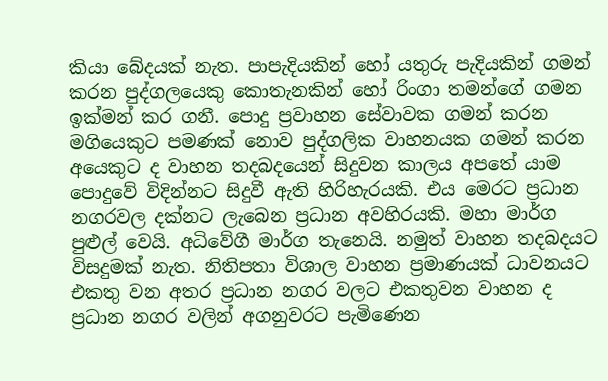කියා බේදයක් නැත. පාපැදියකින් හෝ යතුරු පැදියකින් ගමන් කරන පුද්ගලයෙකු කොතැනකින් හෝ රිංගා තමන්ගේ ගමන ඉක්මන් කර ගනී. පොදු ප්‍රවාහන සේවාවක ගමන් කරන මගියෙකුට පමණක් නොව පුද්ගලික වාහනයක ගමන් කරන අයෙකුට ද වාහන තදබදයෙන් සිදුවන කාලය අපතේ යාම පොදුවේ විදින්නට සිදුවී ඇති හිරිහැරයකි. එය මෙරට ප්‍රධාන නගරවල දක්නට ලැබෙන ප්‍රධාන අවහිරයකි. මහා මාර්ග පුළුල් වෙයි. අධිවේගී මාර්ග තැනෙයි. නමුත් වාහන තදබදයට විසදුමක් නැත. නිතිපතා විශාල වාහන ප්‍රමාණයක් ධාවනයට එකතු වන අතර ප්‍රධාන නගර වලට එකතුවන වාහන ද ප්‍රධාන නගර වලින් අගනුවරට පැමිණෙන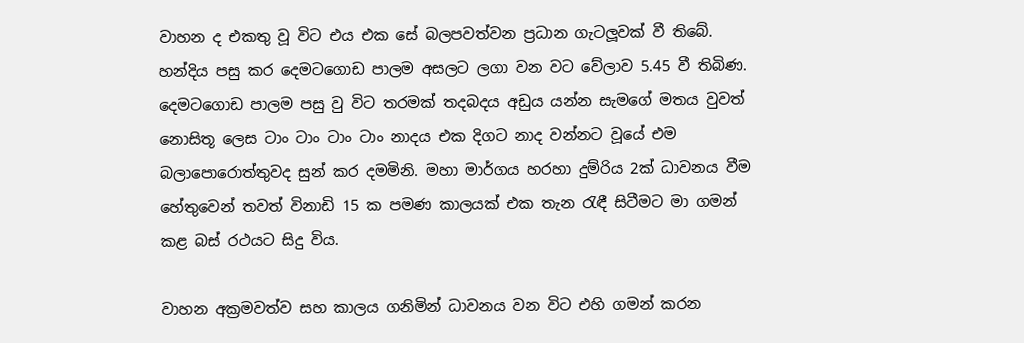වාහන ද එකතු වූ විට එය එක සේ බලපවත්වන ප්‍රධාන ගැටලූවක් වී තිබේ.
හන්දිය පසු කර දෙමටගොඩ පාලම අසලට ලගා වන වට වේලාව 5.45 වී තිබිණ. දෙමටගොඩ පාලම පසු වු විට තරමක් තදබදය අඩුය යන්න සැමගේ මතය වුවත්  නොසිතූ ලෙස ටාං ටාං ටාං ටාං නාදය එක දිගට නාද වන්නට වූයේ එම බලාපොරොත්තුවද සුන් කර දමමිනි. මහා මාර්ගය හරහා දුම්රිය 2ක් ධාවනය වීම හේතුවෙන් තවත් විනාඩි 15 ක පමණ කාලයක් එක තැන රැඳී සිටීමට මා ගමන් කළ බස් රථයට සිදු විය.

වාහන අක්‍රමවත්ව සහ කාලය ගනිමින් ධාවනය වන විට එහි ගමන් කරන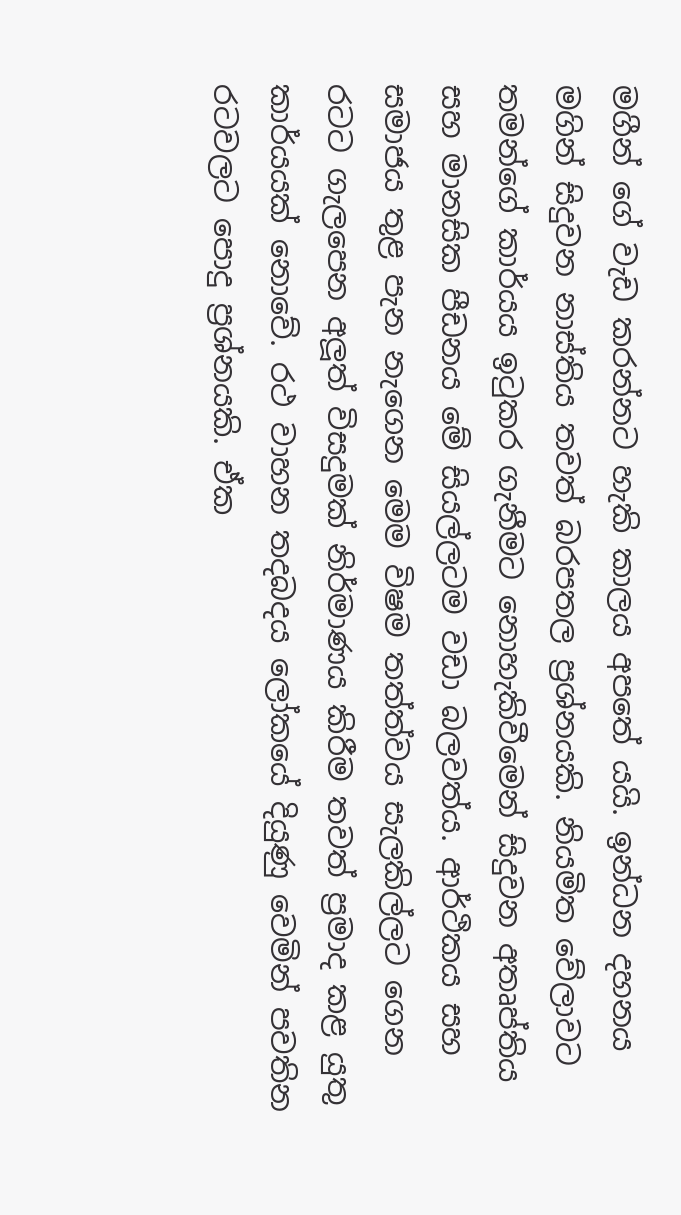මගීන් ගේ වැඩ කරන්නට හැකි කාලය අපතේ යයි. ඉන්ධන දහනය මගින් සිදුවන නාස්තිය තවත් බරපතල ප්‍රශ්නයකි. නියමිත වේලාවට තමන්ගේ කාර්යය ඉටුකර ගැනීමට නොහැකිවීමෙන් සිදුවන අතෘප්තිය සහ මානසික පීඩනය මේ සියල්ලටම වඩා බලවත්ය. ආර්ථිකය සහ සමාජය තුළ පැන නැගෙන මෙම විෂම තත්ත්වය සැලකිල්ලට ගෙන රටට ගැලපෙන අලූත් විසදුමක් නිර්මාණය කිරීම තවත් ප්‍රමාද කළ යුතු කාර්යයක් නොවේ. රථ වාහන තදබදය ලෝකයේ දියුණු වෙමින් පවතින රටවලට පොදු ප්‍රශ්නයකි. ඒක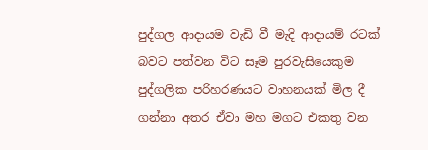පුද්ගල ආදායම වැඩි වී මැදි ආදායම් රටක් බවට පත්වන විට සෑම පුරවැසියෙකුම පුද්ගලික පරිහරණයට වාහනයක් මිල දී ගන්නා අතර ඒවා මහ මගට එකතු වන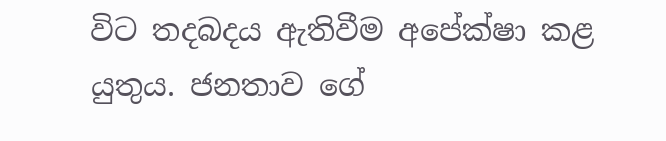විට තදබදය ඇතිවීම අපේක්ෂා කළ යුතුය. ජනතාව ගේ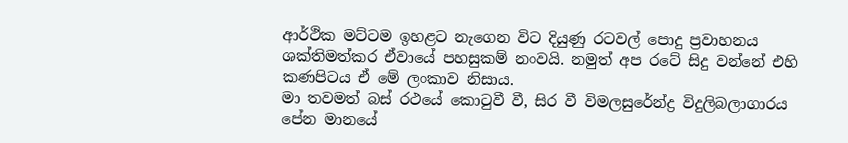ආර්ථික මට්ටම ඉහළට නැගෙන විට දියුණු රටවල් පොදු ප්‍රවාහනය ශක්තිමත්කර ඒවායේ පහසුකම් නංවයි. නමුත් අප රටේ සිදු වන්නේ එහි කණපිටය ඒ මේ ලංකාව නිසාය.
මා තවමත් බස් රථයේ කොටුවී වී, සිර වී විමලසුරේන්ද්‍ර විදුලිබලාගාරය පේන මානයේ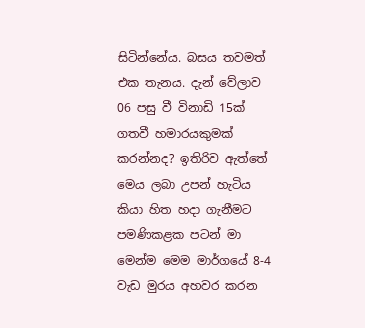සිටින්නේය. බසය තවමත් එක තැනය. දැන් වේලාව 06 පසු වී විනාඩි 15ක් ගතවී හමාරයකුමක් කරන්නද? ඉතිරිව ඇත්තේ මෙය ලබා උපන් හැටිය කියා හිත හදා ගැනීමට පමණිකළක පටන් මා මෙන්ම මෙම මාර්ගයේ 8-4 වැඩ මුරය අහවර කරන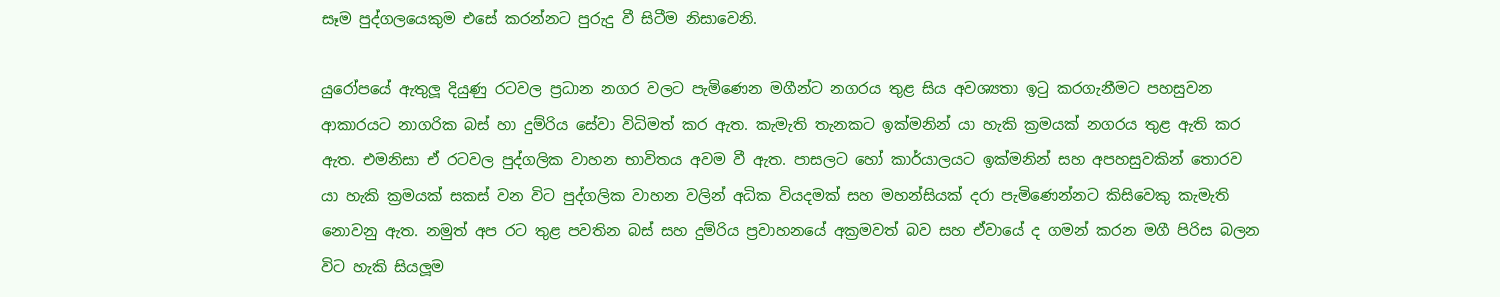සෑම පුද්ගලයෙකුම එසේ කරන්නට පුරුදු වී සිටීම නිසාවෙනි.

යුරෝපයේ ඇතුලූ දියුණු රටවල ප්‍රධාන නගර වලට පැමිණෙන මගීන්ට නගරය තුළ සිය අවශ්‍යතා ඉටු කරගැනීමට පහසුවන ආකාරයට නාගරික බස් හා දුම්රිය සේවා විධිමත් කර ඇත. කැමැති තැනකට ඉක්මනින් යා හැකි ක්‍රමයක් නගරය තුළ ඇති කර ඇත. එමනිසා ඒ රටවල පුද්ගලික වාහන භාවිතය අවම වී ඇත. පාසලට හෝ කාර්යාලයට ඉක්මනින් සහ අපහසුවකින් තොරව යා හැකි ක්‍රමයක් සකස් වන විට පුද්ගලික වාහන වලින් අධික වියදමක් සහ මහන්සියක් දරා පැමිණෙන්නට කිසිවෙකු කැමැති නොවනු ඇත. නමුත් අප රට තුළ පවතින බස් සහ දුම්රිය ප්‍රවාහනයේ අක්‍රමවත් බව සහ ඒවායේ ද ගමන් කරන මගී පිරිස බලන විට හැකි සියලූම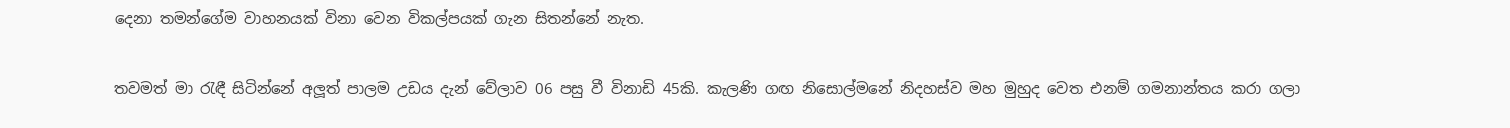දෙනා තමන්ගේම වාහනයක් විනා වෙන විකල්පයක් ගැන සිතන්නේ නැත.

තවමත් මා රැඳී සිටින්නේ අලූත් පාලම උඩය දැන් වේලාව 06 පසු වී විනාඩි 45කි. කැලණි ගඟ නිසොල්මනේ නිදහස්ව මහ මුහුද වෙත එනම් ගමනාන්තය කරා ගලා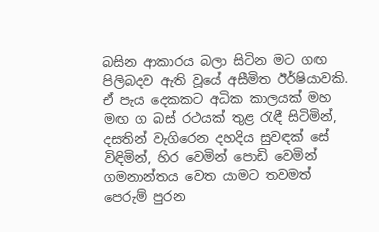බසින ආකාරය බලා සිටින මට ගඟ පිලිබදව ඇති වූයේ අසීමිත ඊර්ෂියාවකි. ඒ පැය දෙකකට අධික කාලයක් මහ මඟ ග බස් රථයක් තුළ රැඳී සිටිමින්, දසතින් වැගිරෙන දහදිය සුවඳක් සේ විඳිමින්, හිර වෙමින් පොඩි වෙමින් ගමනාන්තය වෙත යාමට තවමත් පෙරුම් පුරන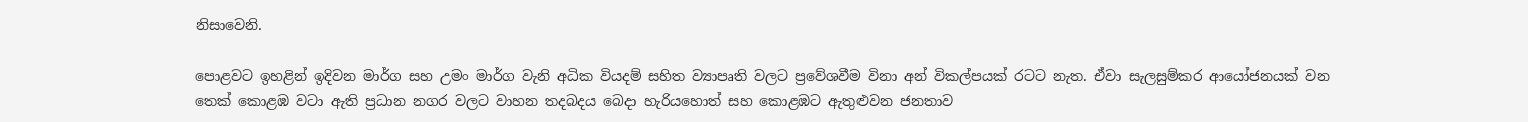නිසාවෙනි.

පොළවට ඉහළින් ඉදිවන මාර්ග සහ උමං මාර්ග වැනි අධික වියදම් සහිත ව්‍යාපෘති වලට ප්‍රවේශවීම විනා අන් විකල්පයක් රටට නැත. ඒවා සැලසුම්කර ආයෝජනයක් වන තෙක් කොළඹ වටා ඇති ප්‍රධාන නගර වලට වාහන තදබදය බෙදා හැරියහොත් සහ කොළඹට ඇතුළුවන ජනතාව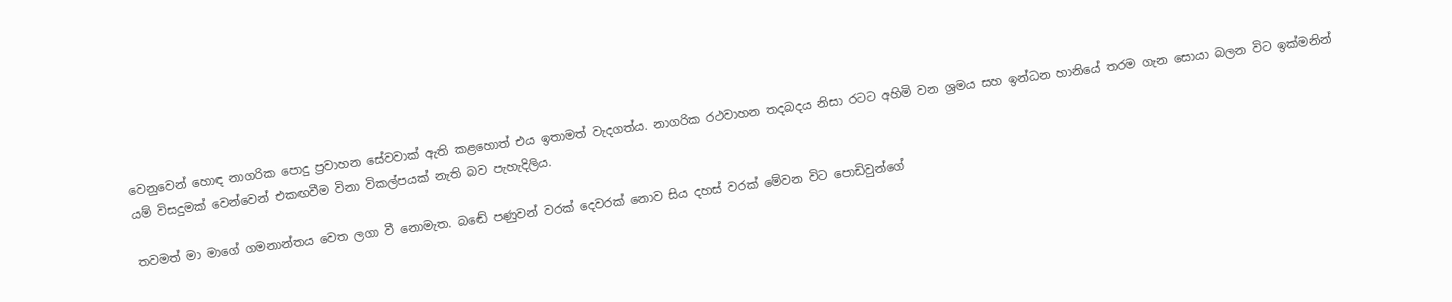වෙනුවෙන් හොඳ නාගරික පොදු ප්‍රවාහන සේවවාක් ඇති කළහොත් එය ඉතාමත් වැදගත්ය. නාගරික රථවාහන තදබදය නිසා රටට අහිමි වන ශ්‍රමය සහ ඉන්ධන හානියේ තරම ගැන සොයා බලන විට ඉක්මනින් යම් විසදුමක් වෙන්වෙන් එකඟවීම විනා විකල්පයක් නැති බව පැහැදිලිය.

තවමත් මා මාගේ ගමනාන්තය වෙත ලගා වී නොමැත. බඬේ පණුවන් වරක් දෙවරක් නොව සිය දහස් වරක් මේවන විට පොඩිවුන්ගේ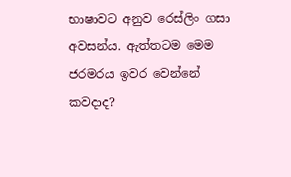භාෂාවට අනුව රෙස්ලිං ගසා අවසන්ය. ඇත්තටම මෙම ජරමරය ඉවර වෙන්නේ කවදාද?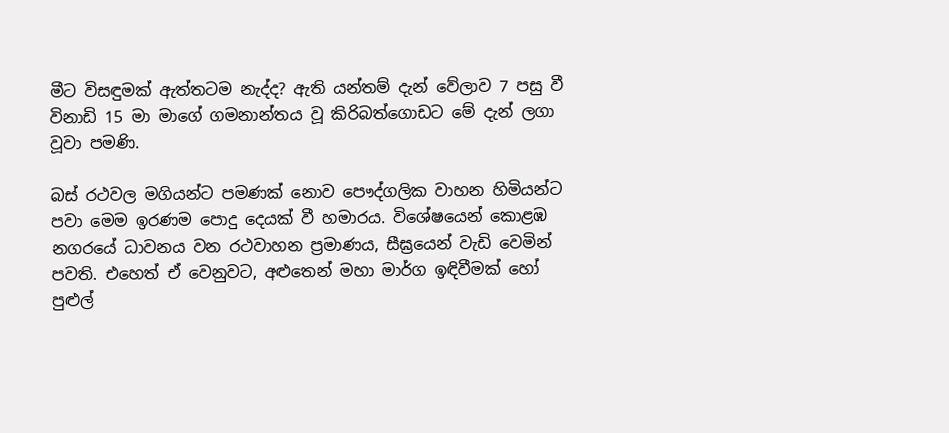මීට විසඳුමක් ඇත්තටම නැද්ද? ඇති යන්තම් දැන් වේලාව 7 පසු වී විනාඩි 15 මා මාගේ ගමනාන්තය වූ කිරිබත්ගොඩට මේ දැන් ලගා වූවා පමණි.

බස් රථවල මගියන්ට පමණක් නොව පෞද්ගලික වාහන හිමියන්ට පවා මෙම ඉරණම පොදු දෙයක් වී හමාරය. විශේෂයෙන් කොළඹ නගරයේ ධාවනය වන රථවාහන ප්‍රමාණය, සීඝ්‍රයෙන් වැඩි වෙමින් පවති. එහෙත් ඒ වෙනුවට, අළුතෙන් මහා මාර්ග ඉඳිවීමක් හෝ පුළුල්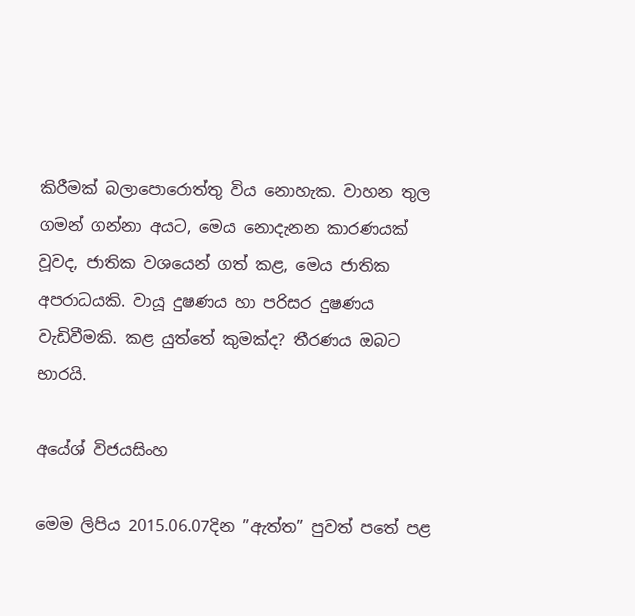කිරීමක් බලාපොරොත්තු විය නොහැක. වාහන තුල ගමන් ගන්නා අයට, මෙය නොදැනන කාරණයක් වූවද, ජාතික වශයෙන් ගත් කළ, මෙය ජාතික අපරාධයකි. වායූ දුෂණය හා පරිසර දුෂණය වැඩිවීමකි. කළ යුත්තේ කුමක්ද? තීරණය ඔබට භාරයි.

අයේශ් විජයසිංහ

මෙම ලිපිය 2015.06.07දින ”ඇත්ත” පුවත් පතේ පළ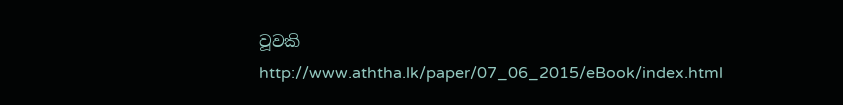වූවකි
http://www.aththa.lk/paper/07_06_2015/eBook/index.html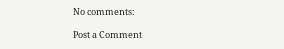No comments:

Post a Comment